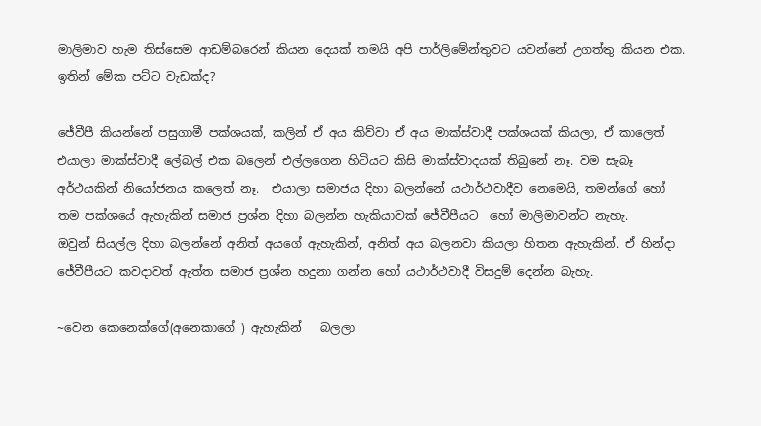මාලිමාව හැම තිස්සෙම ආඩම්බරෙන් කියන දෙයක් තමයි අපි පාර්ලිමේන්තුවට යවන්නේ උගත්තු කියන එක. ඉතින් මේක පට්ට වැඩක්ද?

ජේවීපී කියන්නේ පසුගාමී පක්ශයක්, කලින් ඒ අය කිව්වා ඒ අය මාක්ස්වාදී පක්ශයක් කියලා, ඒ කාලෙත් එයාලා මාක්ස්වාදී ලේබල් එක බලෙන් එල්ලගෙන හිටියට කිසි මාක්ස්වාදයක් තිබුනේ නෑ. වම සැබෑ අර්ථයකින් නියෝජනය කලෙත් නෑ.  එයාලා සමාජය දිහා බලන්නේ යථාර්ථවාදීව නෙමෙයි, තමන්ගේ හෝ තම පක්ශයේ ඇහැකින් සමාජ ප්‍රශ්න දිහා බලන්න හැකියාවක් ජේවීපීයට  හෝ මාලිමාවන්ට නැහැ.
ඔවුන් සියල්ල දිහා බලන්නේ අනිත් අයගේ ඇහැකින්, අනිත් අය බලනවා කියලා හිතන ඇහැකින්. ඒ හින්දා ජේවීපීයට කවදාවත් ඇත්ත සමාජ ප්‍රශ්න හදුනා ගන්න හෝ යථාර්ථවාදී විසදුම් දෙන්න බැහැ.

~වෙන කෙනෙක්ගේ(අනෙකාගේ ) ඇහැකින්   බලලා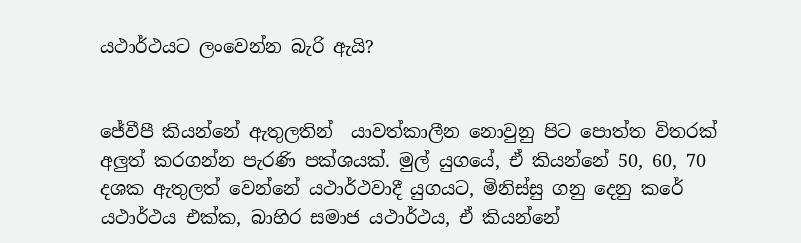යථාර්ථයට ලංවෙන්න බැරි ඇයි?


ජේවීපී කියන්නේ ඇතුලතින්  යාවත්කාලීන නොවුනු පිට පොත්ත විතරක් අලුත් කරගන්න පැරණි පක්ශයක්. මුල් යුගයේ, ඒ කියන්නේ 50, 60, 70 දශක ඇතුලත් වෙන්නේ යථාර්ථවාදී යුගයට, මිනිස්සු ගනු දෙනු කරේ යථාර්ථය එක්ක, බාහිර සමාජ යථාර්ථය, ඒ කියන්නේ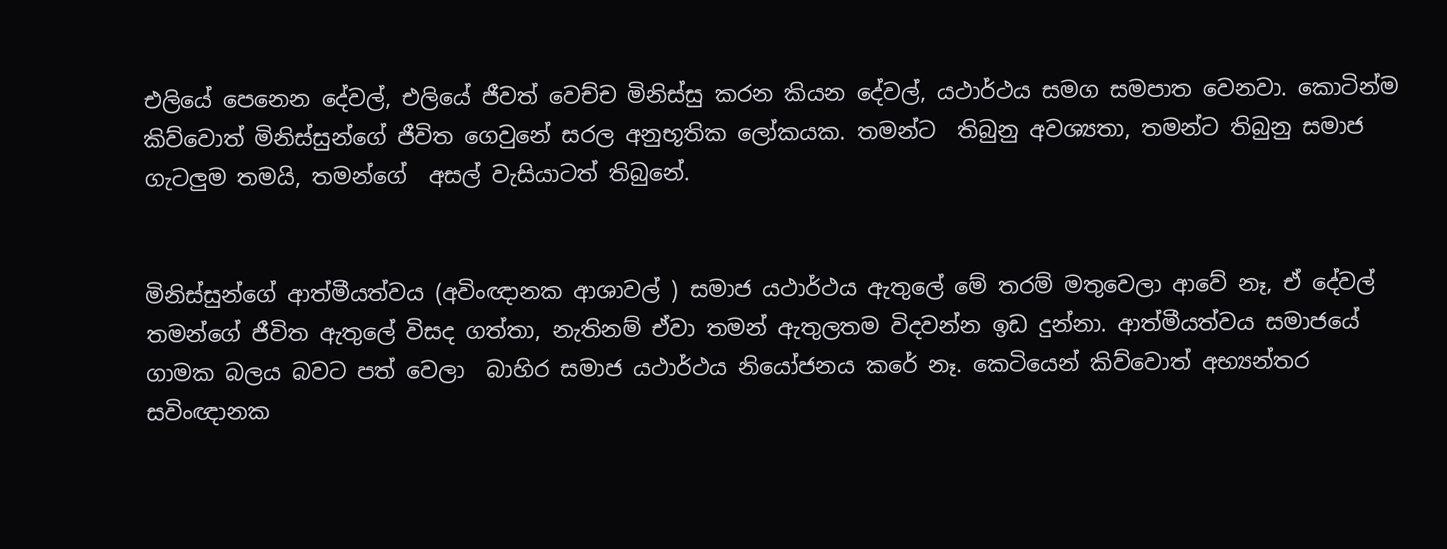එලියේ පෙනෙන දේවල්, එලියේ ජීවත් වෙච්ච මිනිස්සු කරන කියන දේවල්, යථාර්ථය සමග සමපාත වෙනවා. කොටින්ම කිව්වොත් මිනිස්සුන්ගේ ජීවිත ගෙවුනේ සරල අනුභූතික ලෝකයක. තමන්ට  තිබුනු අවශ්‍යතා, තමන්ට තිබුනු සමාජ ගැටලුම තමයි, තමන්ගේ  අසල් වැසියාටත් තිබුනේ.


මිනිස්සුන්ගේ ආත්මීයත්වය (අවිංඥානක ආශාවල් ) සමාජ යථාර්ථය ඇතුලේ මේ තරම් මතුවෙලා ආවේ නෑ, ඒ දේවල් තමන්ගේ ජීවිත ඇතුලේ විසද ගත්තා, නැතිනම් ඒවා තමන් ඇතුලතම විදවන්න ඉඩ දුන්නා. ආත්මීයත්වය සමාජයේ ගාමක බලය බවට පත් වෙලා  බාහිර සමාජ යථාර්ථය නියෝජනය කරේ නෑ. කෙටියෙන් කිව්වොත් අභ්‍යන්තර සවිංඥානක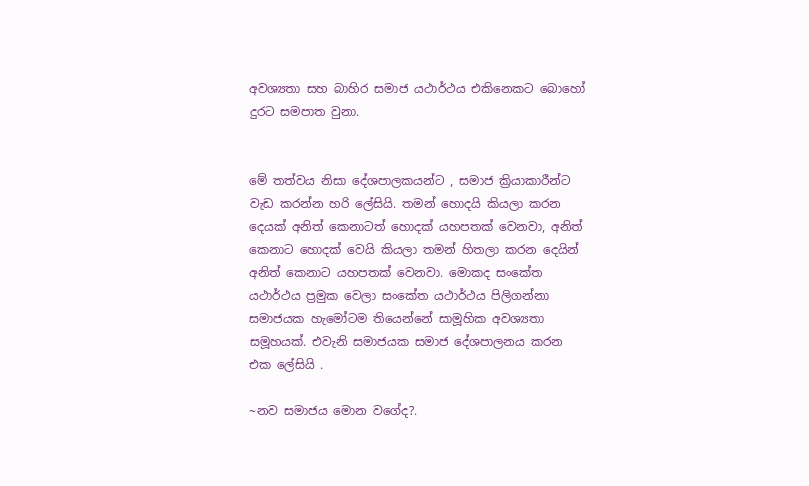අවශ්‍යතා සහ බාහිර සමාජ යථාර්ථය එකිනෙකට බොහෝ දුරට සමපාත වුනා.


මේ තත්වය නිසා දේශපාලකයන්ට , සමාජ ක්‍රියාකාරීන්ට වැඩ කරන්න හරි ලේසියි. තමන් හොදයි කියලා කරන දෙයක් අනිත් කෙනාටත් හොදක් යහපතක් වෙනවා, අනිත් කෙනාට හොදක් වෙයි කියලා තමන් හිතලා කරන දෙයින් අනිත් කෙනාට යහපතක් වෙනවා. මොකද සංකේත යථාර්ථය ප්‍රමුක වෙලා සංකේත යථාර්ථය පිලිගන්නා සමාජයක හැමෝටම තියෙන්නේ සාමූහික අවශ්‍යතා සමූහයක්. එවැනි සමාජයක සමාජ දේශපාලනය කරන එක ලේසියි .

~නව සමාජය මොන වගේද?.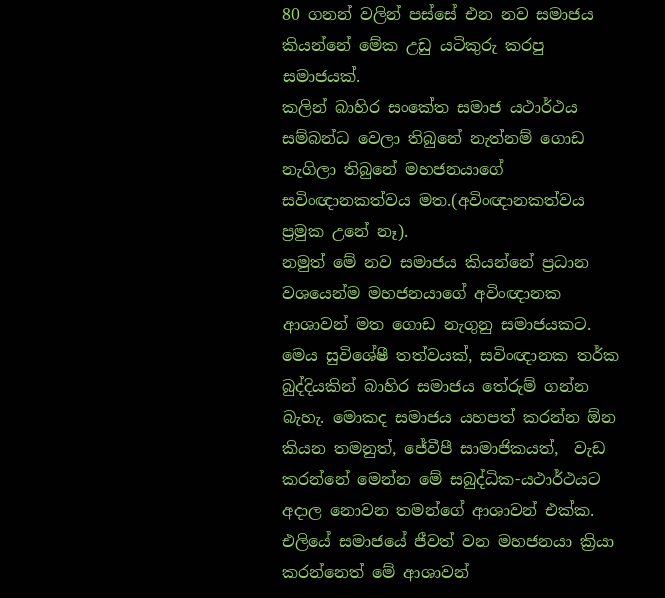80 ගනන් වලින් පස්සේ එන නව සමාජය කියන්නේ මේක උඩු යටිකුරු කරපු සමාජයක්.
කලින් බාහිර සංකේත සමාජ යථාර්ථය සම්බන්ධ වෙලා තිබුනේ නැත්නම් ගොඩ නැගිලා තිබුනේ මහජනයාගේ සවිංඥානකත්වය මත.(අවිංඥානකත්වය ප්‍රමුක උනේ නෑ).
නමුත් මේ නව සමාජය කියන්නේ ප්‍රධාන වශයෙන්ම මහජනයාගේ අවිංඥානක ආශාවන් මත ගොඩ නැගුනු සමාජයකට. මෙය සුවිශේෂී තත්වයක්, සවිංඥානක තර්ක බුද්දියකින් බාහිර සමාජය තේරුම් ගන්න බැහැ. මොකද සමාජය යහපත් කරන්න ඕන කියන තමනුත්, ජේවීපී සාමාජිකයත්,  වැඩ කරන්නේ මෙන්න මේ සබුද්ධික-යථාර්ථයට අදාල නොවන තමන්ගේ ආශාවන් එක්ක. එලියේ සමාජයේ ජීවත් වන මහජනයා ක්‍රියා කරන්නෙත් මේ ආශාවන්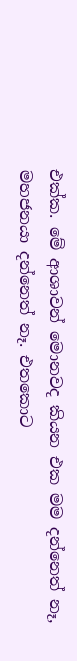එක්ක. මේ ආශාවන් මොනවද කියන එක මම දන්නෙත් නෑ, මහජනයා දන්නෙත් නෑ. එතකොට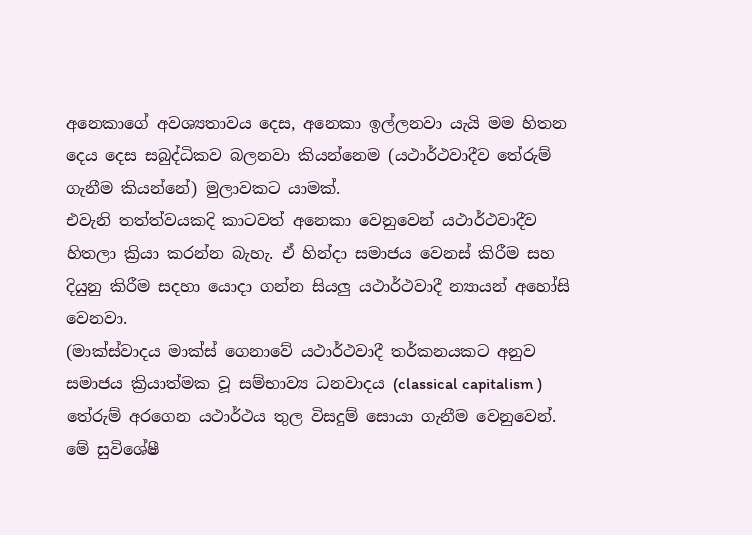අනෙකාගේ අවශ්‍යතාවය දෙස, අනෙකා ඉල්ලනවා යැයි මම හිතන දෙය දෙස සබුද්ධිකව බලනවා කියන්නෙම (යථාර්ථවාදීව තේරුම් ගැනීම කියන්නේ) මුලාවකට යාමක්.
එවැනි තත්ත්වයකදි කාටවත් අනෙකා වෙනුවෙන් යථාර්ථවාදීව හිතලා ක්‍රියා කරන්න බැහැ. ඒ හින්දා සමාජය වෙනස් කිරීම සහ දියුනු කිරීම සදහා යොදා ගන්න සියලු යථාර්ථවාදී න්‍යායන් අහෝසි වෙනවා.
(මාක්ස්වාදය මාක්ස් ගෙනාවේ යථාර්ථවාදී තර්කනයකට අනුව සමාජය ක්‍රියාත්මක වූ සම්භාව්‍ය ධනවාදය (classical capitalism ) තේරුම් අරගෙන යථාර්ථය තුල විසදුම් සොයා ගැනීම වෙනුවෙන්. මේ සුවිශේෂී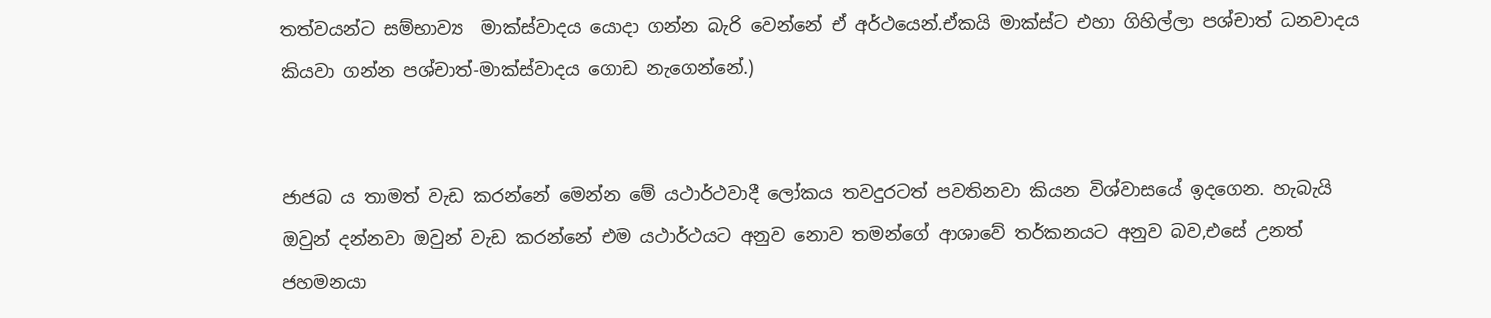තත්වයන්ට සම්භාව්‍ය  මාක්ස්වාදය යොදා ගන්න බැරි වෙන්නේ ඒ අර්ථයෙන්.ඒකයි මාක්ස්ට එහා ගිහිල්ලා පශ්චාත් ධනවාදය කියවා ගන්න පශ්චාත්-මාක්ස්වාදය ගොඩ නැගෙන්නේ.)


ජාජබ ය තාමත් වැඩ කරන්නේ මෙන්න මේ යථාර්ථවාදී ලෝකය තවදුරටත් පවතිනවා කියන විශ්වාසයේ ඉදගෙන. හැබැයි ඔවුන් දන්නවා ඔවුන් වැඩ කරන්නේ එම යථාර්ථයට අනුව නොව තමන්ගේ ආශාවේ තර්කනයට අනුව බව,එසේ උනත් ජහමනයා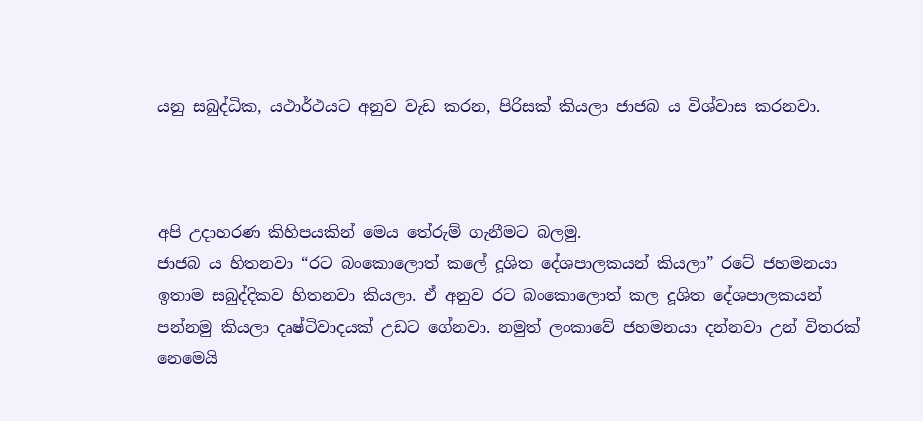යනු සබුද්ධික, යථාර්ථයට අනුව වැඩ කරන, පිරිසක් කියලා ජාජබ ය විශ්වාස කරනවා.



අපි උදාහරණ කිහිපයකින් මෙය තේරුම් ගැනීමට බලමු.
ජාජබ ය හිතනවා “රට බංකොලොත් කලේ දූශිත දේශපාලකයන් කියලා” රටේ ජහමනයා ඉතාම සබුද්දිකව හිතනවා කියලා. ඒ අනුව රට බංකොලොත් කල දූශිත දේශපාලකයන් පන්නමු කියලා දෘෂ්ටිවාදයක් උඩට ගේනවා. නමුත් ලංකාවේ ජහමනයා දන්නවා උන් විතරක් නෙමෙයි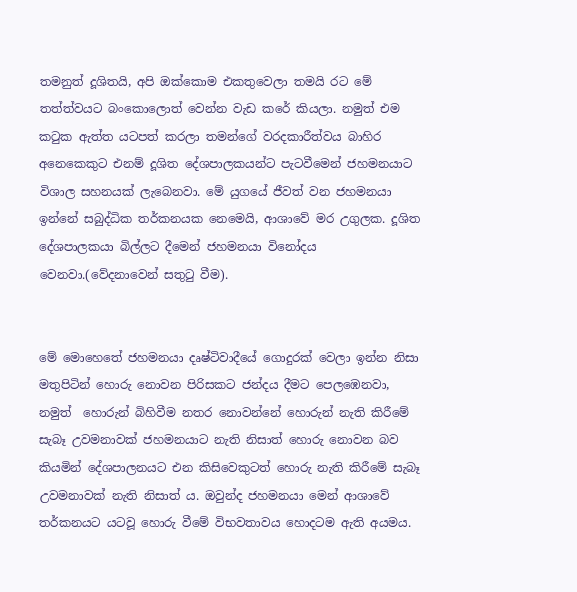තමනුත් දූශිතයි, අපි ඔක්කොම එකතුවෙලා තමයි රට මේ තත්ත්වයට බංකොලොත් වෙන්න වැඩ කරේ කියලා. නමුත් එම කටුක ඇත්ත යටපත් කරලා තමන්ගේ වරදකාරීත්වය බාහිර අනෙකෙකුට එනම් දූශිත දේශපාලකයන්ට පැටවීමෙන් ජහමනයාට විශාල සහනයක් ලැබෙනවා. මේ යුගයේ ජීවත් වන ජහමනයා ඉන්නේ සබුද්ධික තර්කනයක නෙමෙයි, ආශාවේ මර උගුලක. දූශිත දේශපාලකයා බිල්ලට දීමෙන් ජහමනයා විනෝදය වෙනවා.(වේදනාවෙන් සතුටු වීම).


මේ මොහෙතේ ජහමනයා දෘෂ්ටිවාදීයේ ගොදුරක් වෙලා ඉන්න නිසා මතුපිටින් හොරු නොවන පිරිසකට ජන්දය දීමට පෙලඹෙනවා, නමුත්  හොරුන් බිහිවීම නතර නොවන්නේ හොරුන් නැති කිරීමේ සැබෑ උවමනාවක් ජහමනයාට නැති නිසාත් හොරු නොවන බව කියමින් දේශපාලනයට එන කිසිවෙකුටත් හොරු නැති කිරීමේ සැබෑ උවමනාවක් නැති නිසාත් ය. ඔවුන්ද ජහමනයා මෙන් ආශාවේ තර්කනයට යටවූ හොරු වීමේ විභවතාවය හොදටම ඇති අයමය.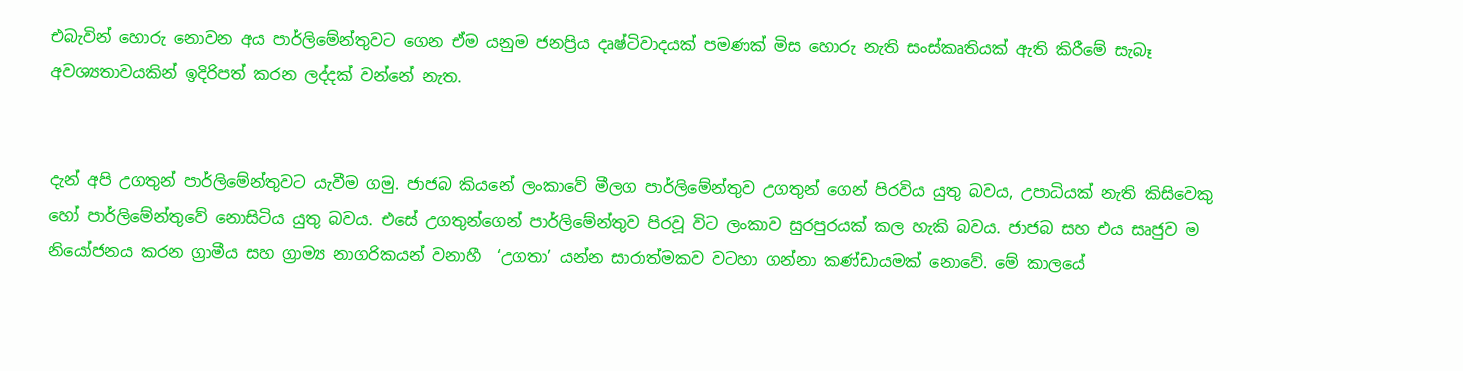එබැවින් හොරු නොවන අය පාර්ලිමේන්තුවට ගෙන ඒම යනුම ජනප්‍රිය දෘෂ්ටිවාදයක් පමණක් මිස හොරු නැති සංස්කෘතියක් ඇති කිරීමේ සැබෑ අවශ්‍යතාවයකින් ඉදිරිපත් කරන ලද්දක් වන්නේ නැත.


දැන් අපි උගතුන් පාර්ලිමේන්තුවට යැවීම ගමු. ජාජබ කියනේ ලංකාවේ මීලග පාර්ලිමේන්තුව උගතුන් ගෙන් පිරවිය යුතු බවය, උපාධියක් නැති කිසිවෙකු හෝ පාර්ලිමේන්තුවේ නොසිටිය යුතු බවය. එසේ උගතුන්ගෙන් පාර්ලිමේන්තුව පිරවූ විට ලංකාව සුරපුරයක් කල හැකි බවය. ජාජබ සහ එය සෘජුව ම නියෝජනය කරන ග්‍රාමීය සහ ග්‍රාම්‍ය නාගරිකයන් වනාහී  ‘උගතා’ යන්න සාරාත්මකව වටහා ගන්නා කණ්ඩායමක් නොවේ. මේ කාලයේ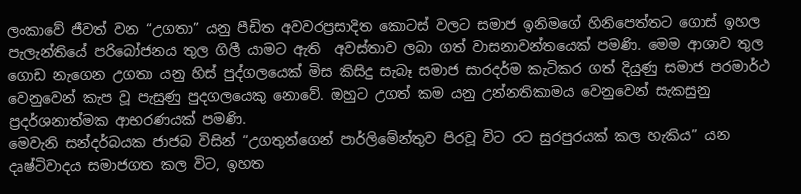ලංකාවේ ජීවත් වන “උගතා” යනු පීඩිත අවවරප්‍රසාදිත කොටස් වලට සමාජ ඉනිමගේ හිනිපෙත්තට ගොස් ඉහල පැලැන්තියේ පරිබෝජනය තුල ගිලී යාමට ඇති  අවස්තාව ලබා ගත් වාසනාවන්තයෙක් පමණි. මෙම ආශාව තුල ගොඩ නැගෙන උගතා යනු හිස් පුද්ගලයෙක් මිස කිසිදු සැබෑ සමාජ සාරදර්ම කැටිකර ගත් දියුණු සමාජ පරමාර්ථ වෙනුවෙන් කැප වූ පැසුණු පුදගලයෙකු නොවේ. ඔහුට උගත් කම යනු උන්නතිකාමය වෙනුවෙන් සැකසුනු ප්‍රදර්ශනාත්මක ආභරණයක් පමණි.
මෙවැනි සන්දර්බයක ජාජබ විසින් “උගතුන්ගෙන් පාර්ලිමේන්තුව පිරවූ විට රට සුරපුරයක් කල හැකිය” යන දෘෂ්ටිවාදය සමාජගත කල විට, ඉහත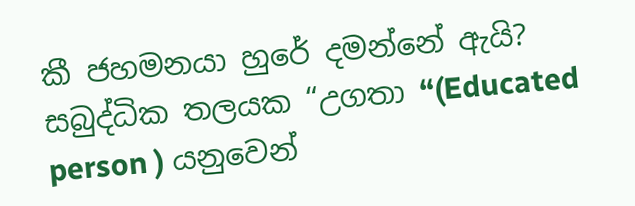කී ජහමනයා හුරේ දමන්නේ ඇයි?  සබුද්ධික තලයක “උගතා “(Educated person ) යනුවෙන්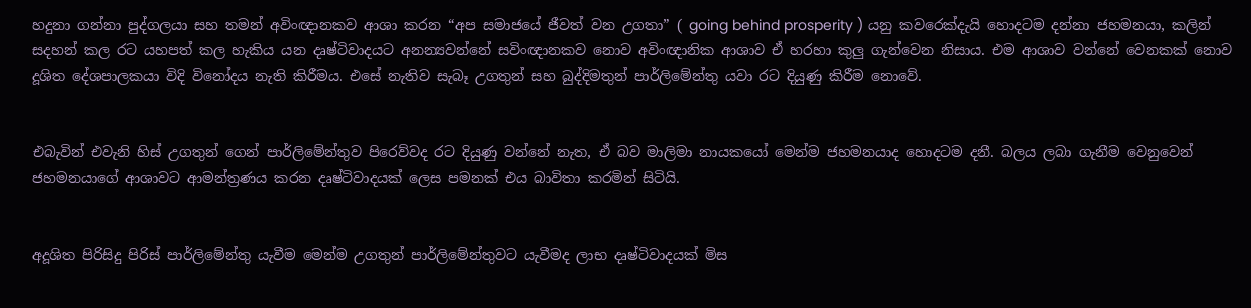හදුනා ගන්නා පුද්ගලයා සහ තමන් අවිංඥානකව ආශා කරන “අප සමාජයේ ජීවත් වන උගතා” ( going behind prosperity ) යනු කවරෙක්දැයි හොදටම දන්නා ජහමනයා, කලින් සදහන් කල රට යහපත් කල හැකිය යන දෘෂ්ටිවාදයට අනන්‍යවන්නේ සවිංඥානකව නොව අවිංඥානික ආශාව ඒ හරහා කුලු ගැන්වෙන නිසාය. එම ආශාව වන්නේ වෙනකක් නොව දූශිත දේශපාලකයා විදි විනෝදය නැති කිරීමය. එසේ නැතිව සැබෑ උගතුන් සහ බුද්දිමතුන් පාර්ලිමේන්තු යවා රට දියුණු කිරීම නොවේ.


එබැවින් එවැනි හිස් උගතුන් ගෙන් පාර්ලිමේන්තුව පිරෙව්වද රට දියුණු වන්නේ නැත, ඒ බව මාලිමා නායකයෝ මෙන්ම ජහමනයාද හොදටම දනී. බලය ලබා ගැනීම වෙනුවෙන් ජහමනයාගේ ආශාවට ආමන්ත්‍රණය කරන දෘෂ්ටිවාදයක් ලෙස පමනක් එය බාවිතා කරමින් සිටියි.


අදූශිත පිරිසිදු පිරිස් පාර්ලිමේන්තු යැවීම මෙන්ම උගතුන් පාර්ලිමේන්තුවට යැවීමද ලාභ දෘෂ්ටිවාදයක් මිස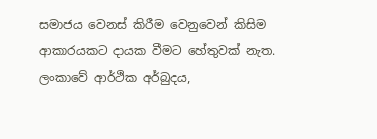සමාජය වෙනස් කිරීම වෙනුවෙන් කිසිම ආකාරයකට දායක වීමට හේතුවක් නැත. ලංකාවේ ආර්ථික අර්බුදය,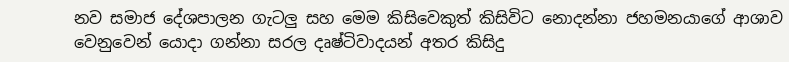නව සමාජ දේශපාලන ගැටලු සහ මෙම කිසිවෙකුත් කිසිවිට නොදන්නා ජහමනයාගේ ආශාව වෙනුවෙන් යොදා ගන්නා සරල දෘෂ්ටිවාදයන් අතර කිසිදු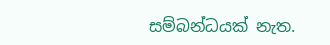සම්බන්ධයක් නැත.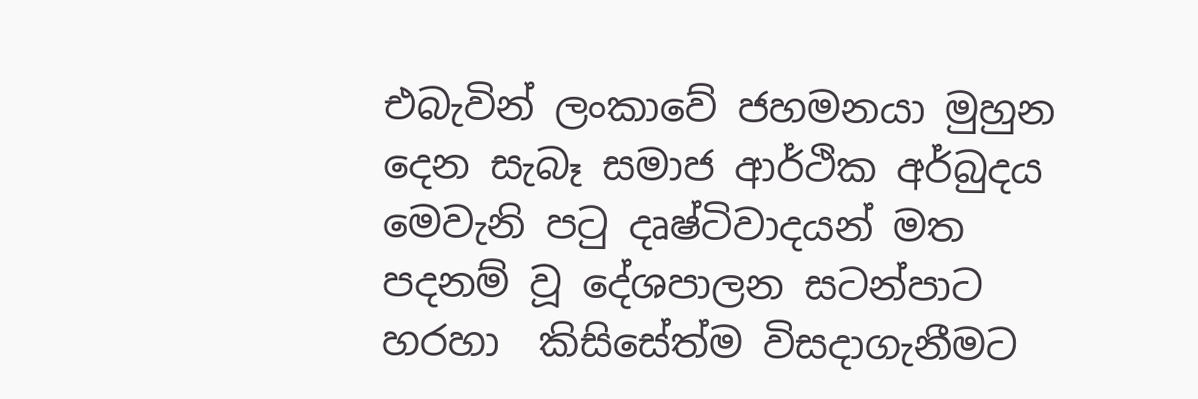එබැවින් ලංකාවේ ජහමනයා මුහුන දෙන සැබෑ සමාජ ආර්ථික අර්බුදය මෙවැනි පටු දෘෂ්ටිවාදයන් මත පදනම් වූ දේශපාලන සටන්පාට හරහා  කිසිසේත්ම විසදාගැනීමට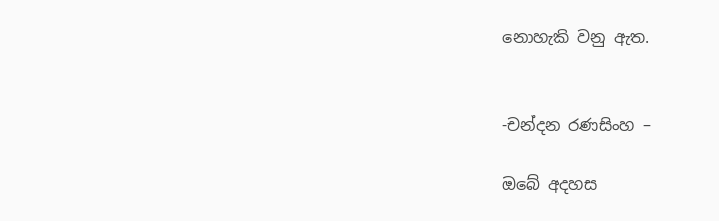නොහැකි වනු ඇත.


-චන්දන රණසිංහ –

ඔබේ අදහස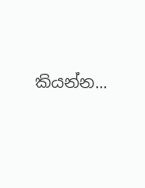කියන්න...